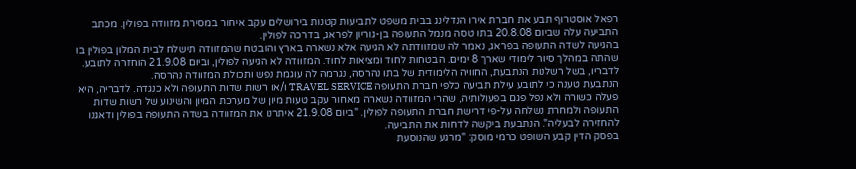רפאל אוסטרוף תבע את חברת אירו הנדלינג בבית משפט לתביעות קטנות בירושלים עקב איחור במסירת מזוודה בפולין. מכתב התביעה עלה שביום 20.8.08 בתו טסה מנמל התעופה בן-גוריון לפראג, בדרכה לפולין.
בהגיעה לשדה התעופה בפראג, נאמר לה שמזוודתה לא הגיעה אלא נשארה בארץ והובטח שהמזוודה תישלח לבית המלון בפולין בו שהתה במהלך סיור לימודי שארך 8 ימים. הבטחות לחוד ומציאות לחוד. המזוודה לא הגיעה לפולין, וביום 21.9.08 הוחזרה לתובע. לדבריו, בשל רשלנות הנתבעת, החוויה הלימודית של בתו נהרסה, נגרמה לה עוגמת נפש ותכולת המזוודה נהרסה.
הנתבעת טענה כי לתובע עילת תביעה כלפי חברת התעופה TRAVEL SERVICE ו/או רשות שדות התעופה ולא כנגדה. לדבריה, היא פעלה כשורה ולא נפל פגם בפעולותיה, שהרי המזוודה נשארה מאחור עקב טעות מיון של מערכת המיון והשינוע של רשות שדות התעופה ולמחרת נשלחה על-פי דרישת חברת התעופה לפולין. "ביום 21.9.08 איתרנו את המזוודה בשדה התעופה בפולין ודאגנו להחזירה לבעליה". הנתבעת ביקשה לדחות את התביעה.
בפסק הדין קבע השופט כרמי מוסק: "מרגע שהנוסעת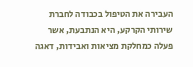העבירה את הטיפול בכבודה לחברת שירותי הקרקע, היא הנתבעת, אשר פעלה כמחלקת מציאות ואבידות, דאגה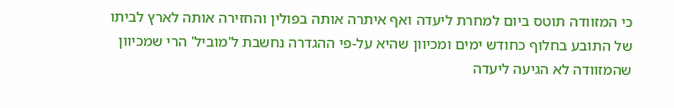כי המזוודה תוטס ביום למחרת ליעדה ואף איתרה אותה בפולין והחזירה אותה לארץ לביתו של התובע בחלוף כחודש ימים ומכיוון שהיא על-פי ההגדרה נחשבת ל'מוביל' הרי שמכיוון שהמזוודה לא הגיעה ליעדה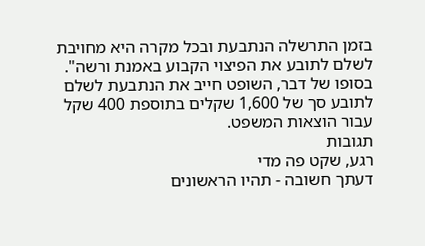בזמן התרשלה הנתבעת ובכל מקרה היא מחויבת לשלם לתובע את הפיצוי הקבוע באמנת ורשה".
בסופו של דבר, השופט חייב את הנתבעת לשלם לתובע סך של 1,600 שקלים בתוספת 400 שקל עבור הוצאות המשפט.
תגובות
רגע, שקט פה מדי
דעתך חשובה - תהיו הראשונים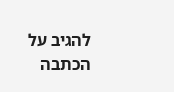להגיב על הכתבה